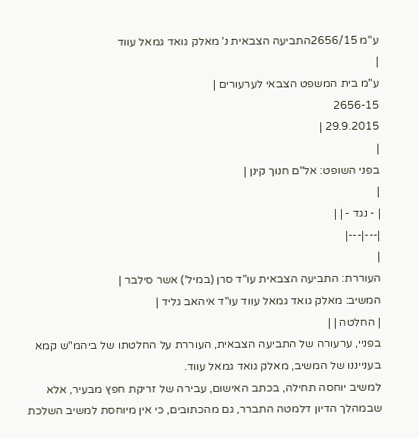ע"מ 2656/15התביעה הצבאית נ' מאלק גואד גמאל עווד
|
ע"מ בית המשפט הצבאי לערעורים |
2656-15
29.9.2015 |
|
בפני השופט: אל"ם חנוך קינן |
|
| - נגד - | |
|---|---|
|
העוררת: התביעה הצבאית עו"ד סרן (במיל') אשר סילבר |
המשיב: מאלק גואד גמאל עווד עו"ד איהאב גליד |
| החלטה | |
בפניי, ערעורה של התביעה הצבאית, העוררת על החלטתו של ביהמ"ש קמא בענייננו של המשיב, מאלק גואד גמאל עווד.
למשיב יוחסה תחילה, בכתב האישום, עבירה של זריקת חפץ מבעיר, אלא שבמהלך הדיון דלמטה התברר, גם מהכתובים, כי אין מיוחסת למשיב השלכת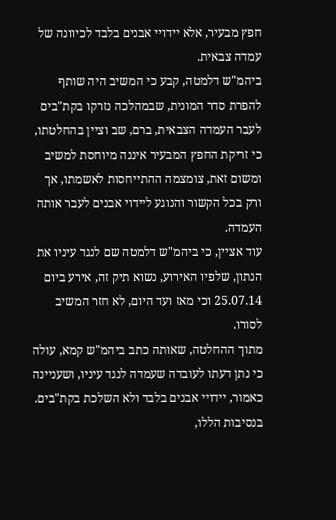חפץ מבעיר, אלא יידויי אבנים בלבד לכיוונה של עמדה צבאית.
ביהמ"ש דלמטה, קבע כי המשיב היה שותף להפרת סדר המונית, שבמהלכה נזרקו בקת"בים לעבר העמדה הצבאית, ברם, שב וציין בהחלטתו, כי זריקת החפץ המבעיר איננה מיוחסת למשיב ומשום זאת, צומצמה ההתייחסות לאשמתו, אך ורק בכל הקשור והנוגע ליידוי אבנים לעבר אותה העמדה.
עוד אציין, כי ביהמ"ש דלמטה שם לנגד עיניו את הנתון, שלפיו האירוע, נשוא תיק זה, אירע ביום 25.07.14 וכי מאז ועד היום, לא חזר המשיב לסורו.
מתוך ההחלטה, שאותה כתב ביהמ"ש קמא, עולה כי נתן דעתו לעובדה שעמדה לנגד עיניו, ושעניינה כאמור, יידויי אבנים בלבד ולא השלכת בקת"בים.
בנסיבות הללו,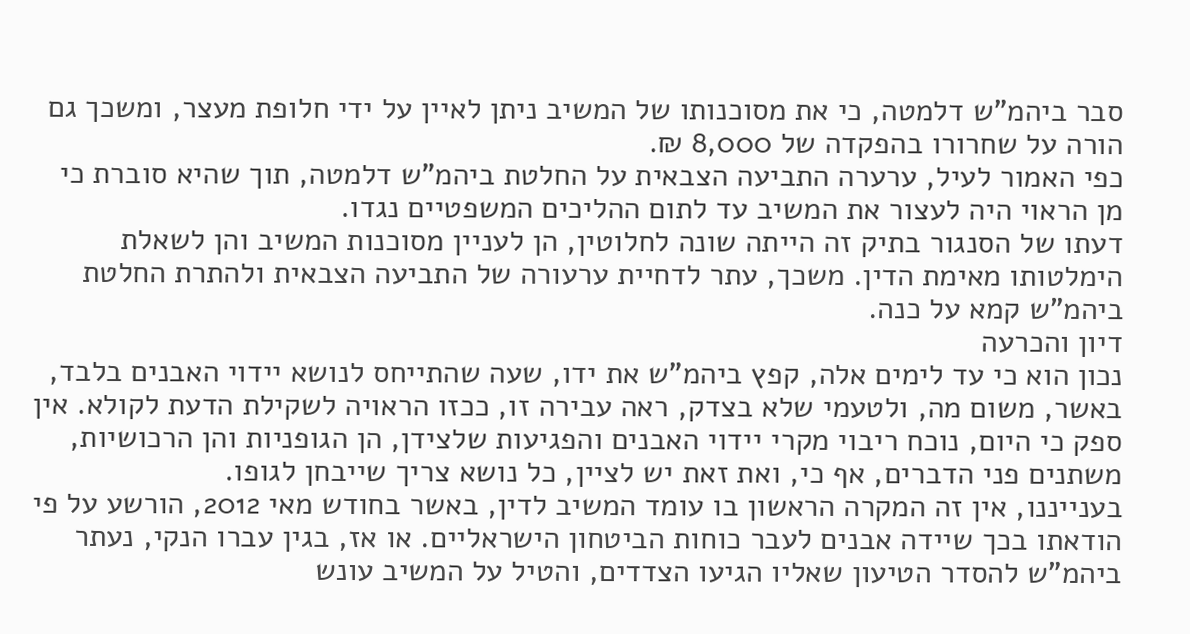סבר ביהמ"ש דלמטה, כי את מסוכנותו של המשיב ניתן לאיין על ידי חלופת מעצר, ומשכך גם הורה על שחרורו בהפקדה של 8,000 ₪.
כפי האמור לעיל, ערערה התביעה הצבאית על החלטת ביהמ"ש דלמטה, תוך שהיא סוברת כי מן הראוי היה לעצור את המשיב עד לתום ההליכים המשפטיים נגדו.
דעתו של הסנגור בתיק זה הייתה שונה לחלוטין, הן לעניין מסוכנות המשיב והן לשאלת הימלטותו מאימת הדין. משכך, עתר לדחיית ערעורה של התביעה הצבאית ולהתרת החלטת ביהמ"ש קמא על כנה.
דיון והכרעה
נכון הוא כי עד לימים אלה, קפץ ביהמ"ש את ידו, שעה שהתייחס לנושא יידוי האבנים בלבד, באשר, משום מה, ולטעמי שלא בצדק, ראה עבירה זו, ככזו הראויה לשקילת הדעת לקולא. אין ספק כי היום, נוכח ריבוי מקרי יידוי האבנים והפגיעות שלצידן, הן הגופניות והן הרכושיות, משתנים פני הדברים, אף כי, ואת זאת יש לציין, כל נושא צריך שייבחן לגופו.
בענייננו, אין זה המקרה הראשון בו עומד המשיב לדין, באשר בחודש מאי 2012, הורשע על פי הודאתו בכך שיידה אבנים לעבר כוחות הביטחון הישראליים. או אז, בגין עברו הנקי, נעתר ביהמ"ש להסדר הטיעון שאליו הגיעו הצדדים, והטיל על המשיב עונש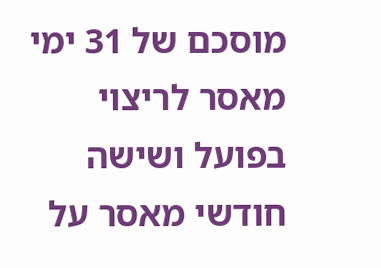מוסכם של 31 ימי מאסר לריצוי בפועל ושישה חודשי מאסר על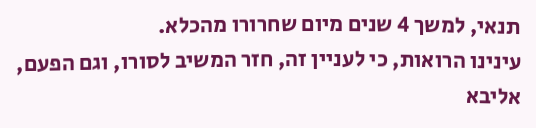תנאי, למשך 4 שנים מיום שחרורו מהכלא.
עינינו הרואות, כי לעניין זה, חזר המשיב לסורו, וגם הפעם, אליבא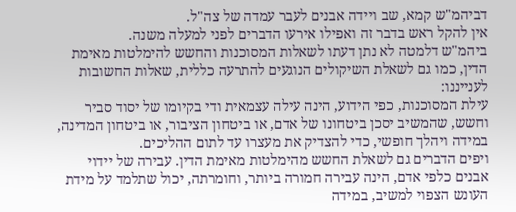דביהמ"ש קמא, שב ויידה אבנים לעבר עמדה של צה"ל.
אין להקל ראש בדבר זה ואפילו אירעו הדברים לפני למעלה משנה.
ביהמ"ש דלמטה לא נתן דעתו לשאלות המסוכנות והחשש להימלטות מאימת הדין, כמו גם לשאלת השיקולים הנוגעים להתרעה כללית, שאלות החשובות לענייננו:
עילת המסוכנות, כפי הידוע, הינה עילה עצמאית ודי בקיומו של יסוד סביר וחשש, שהמשיב יסכן ביטחונו של אדם, או ביטחון הציבור, או ביטחון המדינה, במידה ויהלך חופשי, כדי להצדיק את מעצרו עד לתום ההליכים.
ויפים הדברים גם לשאלת החשש מהימלטות מאימת הדין. עבירה של יידוי אבנים כלפי אדם, הינה עבירה חמורה ביותר, וחומרתה, יכול שתלמד על מידת העונש הצפוי למשיב, במידה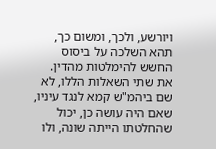ויורשע, ולכך, ומשום כך, תהא השלכה על ביסוס החשש להימלטות מהדין.
את שתי השאלות הללו, לא שם ביהמ"ש קמא לנגד עיניו, שאם היה עושה כן, יכול שהחלטתו הייתה שונה, ולו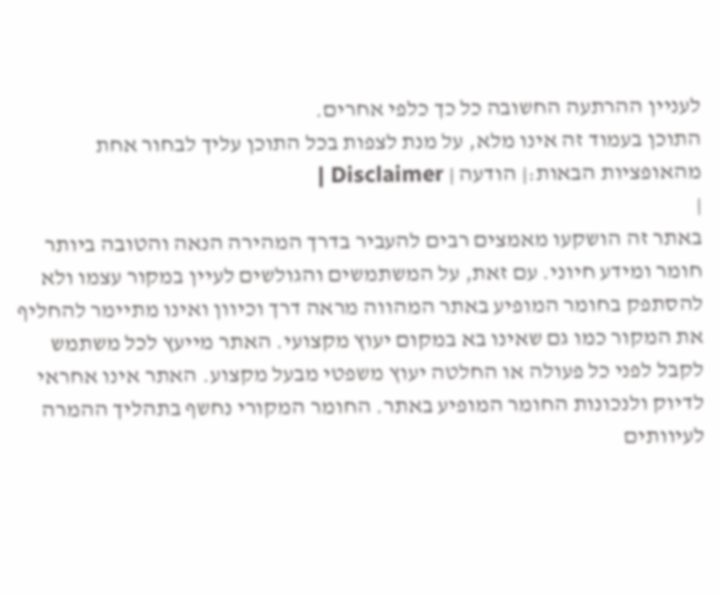לעניין ההרתעה החשובה כל כך כלפי אחרים.
התוכן בעמוד זה אינו מלא, על מנת לצפות בכל התוכן עליך לבחור אחת מהאופציות הבאות:| הודעה | Disclaimer |
|
באתר זה הושקעו מאמצים רבים להעביר בדרך המהירה הנאה והטובה ביותר חומר ומידע חיוני. עם זאת, על המשתמשים והגולשים לעיין במקור עצמו ולא להסתפק בחומר המופיע באתר המהווה מראה דרך וכיוון ואינו מתיימר להחליף את המקור כמו גם שאינו בא במקום יעוץ מקצועי. האתר מייעץ לכל משתמש לקבל לפני כל פעולה או החלטה יעוץ משפטי מבעל מקצוע. האתר אינו אחראי לדיוק ולנכונות החומר המופיע באתר. החומר המקורי נחשף בתהליך ההמרה לעיוותים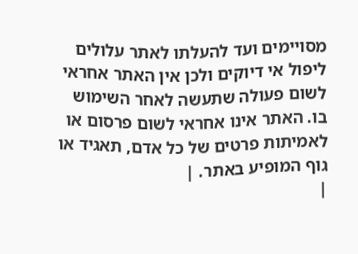מסויימים ועד להעלתו לאתר עלולים ליפול אי דיוקים ולכן אין האתר אחראי לשום פעולה שתעשה לאחר השימוש בו. האתר אינו אחראי לשום פרסום או לאמיתות פרטים של כל אדם, תאגיד או גוף המופיע באתר. |
|